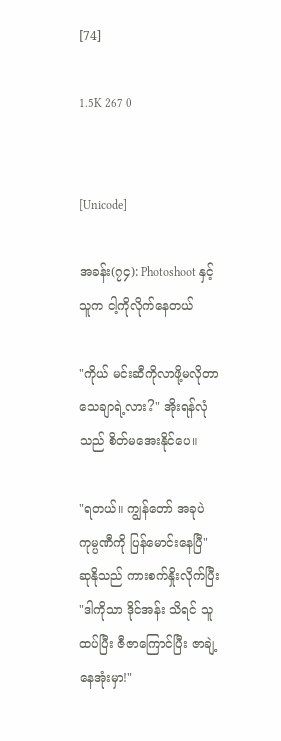[74]

1.5K 267 0


[Unicode]

အခန်း(၇၄): Photoshoot နှင့် သူက ငါ့ကိုလိုက်နေတယ်

"ကိုယ် မင်းဆီကိုလာဖို့မလိုတာ သေချာရဲ့လား?" အိုးရန်လုံသည် စိတ်မအေးနိုင်ပေ။

"ရတယ်။ ကျွန်တော် အခုပဲ ကုမ္ပဏီကို ပြန်မောင်းနေပြီ" ဆုနိုသည် ကားစက်နှိုးလိုက်ပြီး "ဒါကိုသာ ဒိုင်အန်း သိရင် သူထပ်ပြီး ဇီဇာကြောင်ပြီး ဇာချဲ့နေအုံးမှာ!"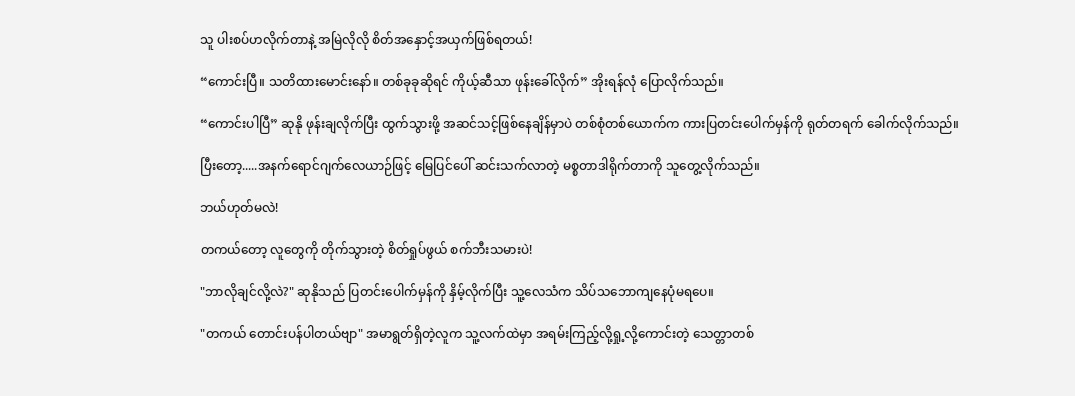သူ ပါးစပ်ဟလိုက်တာနဲ့ အမြဲလိုလို စိတ်အနှောင့်အယှက်ဖြစ်ရတယ်!

“ကောင်းပြီ။ သတိထားမောင်းနော်။ တစ်ခုခုဆိုရင် ကိုယ့်ဆီသာ ဖုန်းခေါ်လိုက်” အိုးရန်လုံ ပြောလိုက်သည်။

“ကောင်းပါပြီ” ဆုနို ဖုန်းချလိုက်ပြီး ထွက်သွားဖို့ အဆင်သင့်ဖြစ်နေချိန်မှာပဲ တစ်စုံတစ်ယောက်က ကားပြတင်းပေါက်မှန်ကို ရုတ်တရက် ခေါက်လိုက်သည်။

ပြီးတော့.....အနက်ရောင်ဂျက်လေယာဉ်ဖြင့် မြေပြင်ပေါ် ဆင်းသက်လာတဲ့ မစ္စတာဒါရိုက်တာကို သူတွေ့လိုက်သည်။

ဘယ်ဟုတ်မလဲ!

တကယ်တော့ လူတွေကို တိုက်သွားတဲ့ စိတ်ရှုပ်ဖွယ် စက်ဘီးသမားပဲ!

"ဘာလိုချင်လို့လဲ?" ဆုနိုသည် ပြတင်းပေါက်မှန်ကို နှိမ့်လိုက်ပြီး သူ့လေသံက သိပ်သဘောကျနေပုံမရပေ။

"တကယ် တောင်းပန်ပါတယ်ဗျာ" အမာရွတ်ရှိတဲ့လူက သူ့လက်ထဲမှာ အရမ်းကြည့်လို့ရှု့လို့ကောင်းတဲ့ သေတ္တာတစ်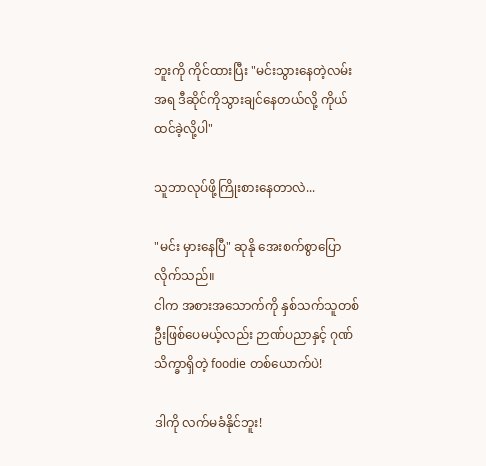ဘူးကို ကိုင်ထားပြီး "မင်းသွားနေတဲ့လမ်းအရ ဒီဆိုင်ကိုသွားချင်နေတယ်လို့ ကိုယ် ထင်ခဲ့လို့ပါ"

သူဘာလုပ်ဖို့ကြိုးစားနေတာလဲ...

"မင်း မှားနေပြီ" ဆုနို အေးစက်စွာပြောလိုက်သည်။
ငါက အစားအသောက်ကို နှစ်သက်သူတစ်ဦးဖြစ်ပေမယ့်လည်း ဉာဏ်ပညာနှင့် ဂုဏ်သိက္ခာရှိတဲ့ foodie တစ်ယောက်ပဲ!

ဒါကို လက်မခံနိုင်ဘူး!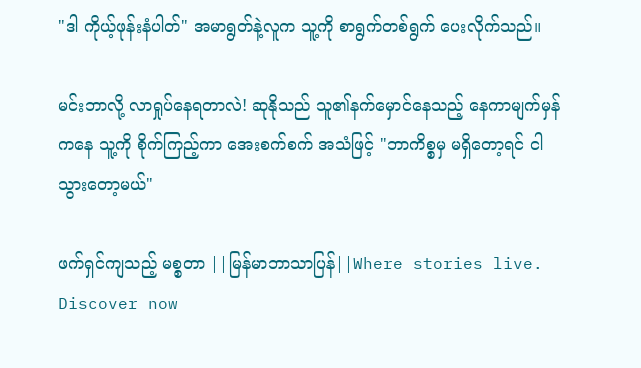"ဒါ ကိုယ့်ဖုန်းနံပါတ်" အမာရွတ်နဲ့လူက သူ့ကို စာရွက်တစ်ရွက် ပေးလိုက်သည်။

မင်းဘာလို့ လာရှုပ်နေရတာလဲ! ဆုနိုသည် သူ၏နက်မှောင်နေသည့် နေကာမျက်မှန်ကနေ သူ့ကို စိုက်ကြည့်ကာ အေးစက်စက် အသံဖြင့် "ဘာကိစ္စမှ မရှိတော့ရင် ငါ သွားတော့မယ်"

ဖက်ရှင်ကျသည့် မစ္စတာ ||မြန်မာဘာသာပြန်||Where stories live. Discover now